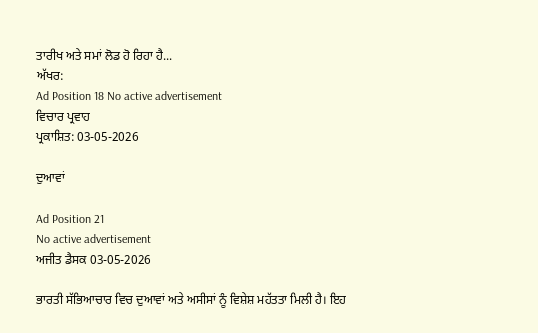ਤਾਰੀਖ ਅਤੇ ਸਮਾਂ ਲੋਡ ਹੋ ਰਿਹਾ ਹੈ...
ਅੱਖਰ:
Ad Position 18 No active advertisement
ਵਿਚਾਰ ਪ੍ਰਵਾਹ
ਪ੍ਰਕਾਸ਼ਿਤ: 03-05-2026

ਦੁਆਵਾਂ

Ad Position 21
No active advertisement
ਅਜੀਤ ਡੈਸਕ 03-05-2026

ਭਾਰਤੀ ਸੱਭਿਆਚਾਰ ਵਿਚ ਦੁਆਵਾਂ ਅਤੇ ਅਸੀਸਾਂ ਨੂੰ ਵਿਸ਼ੇਸ਼ ਮਹੱਤਤਾ ਮਿਲੀ ਹੈ। ਇਹ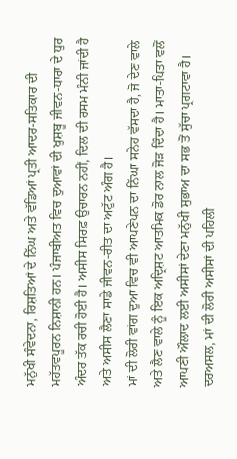ਮਨੁੱਖੀ ਸੰਵੇਦਨਾ, ਰਿਸ਼ਤਿਆਂ ਦੇ ਨਿੱਘ ਅਤੇ ਵੱਡਿਆਂ ਪ੍ਰਤੀ ਆਦਰ-ਸਤਿਕਾਰ ਦੀ ਮਹੱਤਵਪੂਰਨ ਨਿਸ਼ਾਨੀ ਹਨ। ਪੰਜਾਬੀਅਤ ਵਿਚ ਦੁਆਵਾਂ ਦੀ ਖੁਸ਼ਬੂ ਜੀਵਨ-ਧਾਰਾ ਦੇ ਧੁਰ ਅੰਦਰ ਤੱਕ ਰਚੀ ਹੋਈ ਹੈ। ਅਸੀਸ ਸਿਰਫ਼ ਉਚਾਰਨ ਨਹੀਂ, ਦਿਲ ਦੀ ਰਸਮ ਮੰਨੀ ਜਾਂਦੀ ਹੈ ਅਤੇ ਅਸੀਸ ਲੈਣਾ ਸਾਡੇ ਜੀਵਨ-ਰੀਤ ਦਾ ਅਟੁੱਟ ਅੰਗ ਹੈ।
ਮਾਂ ਦੀ ਲੋਰੀ ਵਾਂਗ ਦੁਆ ਵਿਚ ਵੀ ਆਪਣੇਪਨ ਦਾ ਨਿੱਘਾ ਸਨੇਹ ਵੱਸਦਾ ਹੈ, ਜੋ ਦੇਣ ਵਾਲੇ ਅਤੇ ਲੈਣ ਵਾਲੇ ਨੂੰ ਇਕ ਅਦ੍ਰਿਸ਼ਟ ਆਤਮਿਕ ਡੋਰ ਨਾਲ ਜੋੜ ਦਿੰਦਾ ਹੈ। ਮਾਤਾ-ਪਿਤਾ ਵਲੋਂ ਆਪਣੀ ਔਲਾਦ ਲਈ ਅਸੀਸਾਂ ਦੇਣਾ ਮਨੁੱਖੀ ਸੁਭਾਅ ਦਾ ਸਭ ਤੋਂ ਸੁੱਚਾ ਪ੍ਰਗਟਾਵਾ ਹੈ। ਦਰਅਸਲ, ਮਾਂ ਦੀ ਲੋਰੀ ਅਸੀਸਾਂ ਦੀ ਪਹਿਲੀ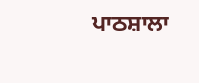ਪਾਠਸ਼ਾਲਾ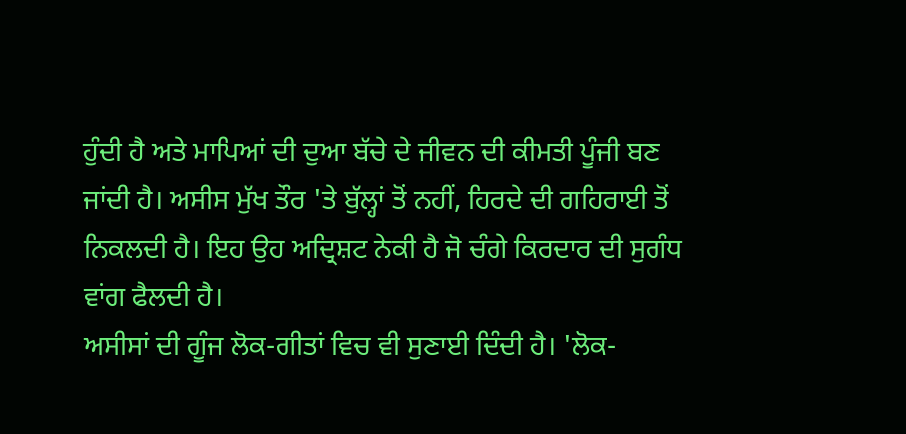ਹੁੰਦੀ ਹੈ ਅਤੇ ਮਾਪਿਆਂ ਦੀ ਦੁਆ ਬੱਚੇ ਦੇ ਜੀਵਨ ਦੀ ਕੀਮਤੀ ਪੂੰਜੀ ਬਣ ਜਾਂਦੀ ਹੈ। ਅਸੀਸ ਮੁੱਖ ਤੌਰ 'ਤੇ ਬੁੱਲ੍ਹਾਂ ਤੋਂ ਨਹੀਂ, ਹਿਰਦੇ ਦੀ ਗਹਿਰਾਈ ਤੋਂ ਨਿਕਲਦੀ ਹੈ। ਇਹ ਉਹ ਅਦ੍ਰਿਸ਼ਟ ਨੇਕੀ ਹੈ ਜੋ ਚੰਗੇ ਕਿਰਦਾਰ ਦੀ ਸੁਗੰਧ ਵਾਂਗ ਫੈਲਦੀ ਹੈ।
ਅਸੀਸਾਂ ਦੀ ਗੂੰਜ ਲੋਕ-ਗੀਤਾਂ ਵਿਚ ਵੀ ਸੁਣਾਈ ਦਿੰਦੀ ਹੈ। 'ਲੋਕ-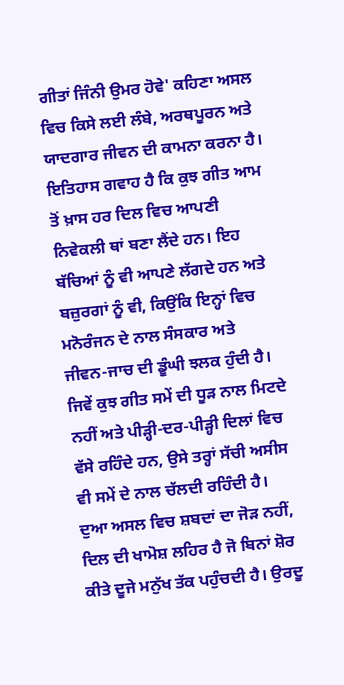ਗੀਤਾਂ ਜਿੰਨੀ ਉਮਰ ਹੋਵੇ' ਕਹਿਣਾ ਅਸਲ ਵਿਚ ਕਿਸੇ ਲਈ ਲੰਬੇ, ਅਰਥਪੂਰਨ ਅਤੇ ਯਾਦਗਾਰ ਜੀਵਨ ਦੀ ਕਾਮਨਾ ਕਰਨਾ ਹੈ। ਇਤਿਹਾਸ ਗਵਾਹ ਹੈ ਕਿ ਕੁਝ ਗੀਤ ਆਮ ਤੋਂ ਖ਼ਾਸ ਹਰ ਦਿਲ ਵਿਚ ਆਪਣੀ ਨਿਵੇਕਲੀ ਥਾਂ ਬਣਾ ਲੈਂਦੇ ਹਨ। ਇਹ ਬੱਚਿਆਂ ਨੂੰ ਵੀ ਆਪਣੇ ਲੱਗਦੇ ਹਨ ਅਤੇ ਬਜ਼ੁਰਗਾਂ ਨੂੰ ਵੀ, ਕਿਉਂਕਿ ਇਨ੍ਹਾਂ ਵਿਚ ਮਨੋਰੰਜਨ ਦੇ ਨਾਲ ਸੰਸਕਾਰ ਅਤੇ ਜੀਵਨ-ਜਾਚ ਦੀ ਡੂੰਘੀ ਝਲਕ ਹੁੰਦੀ ਹੈ। ਜਿਵੇਂ ਕੁਝ ਗੀਤ ਸਮੇਂ ਦੀ ਧੂੜ ਨਾਲ ਮਿਟਦੇ ਨਹੀਂ ਅਤੇ ਪੀੜ੍ਹੀ-ਦਰ-ਪੀੜ੍ਹੀ ਦਿਲਾਂ ਵਿਚ ਵੱਸੇ ਰਹਿੰਦੇ ਹਨ, ਉਸੇ ਤਰ੍ਹਾਂ ਸੱਚੀ ਅਸੀਸ ਵੀ ਸਮੇਂ ਦੇ ਨਾਲ ਚੱਲਦੀ ਰਹਿੰਦੀ ਹੈ।
ਦੁਆ ਅਸਲ ਵਿਚ ਸ਼ਬਦਾਂ ਦਾ ਜੋੜ ਨਹੀਂ, ਦਿਲ ਦੀ ਖਾਮੋਸ਼ ਲਹਿਰ ਹੈ ਜੋ ਬਿਨਾਂ ਸ਼ੋਰ ਕੀਤੇ ਦੂਜੇ ਮਨੁੱਖ ਤੱਕ ਪਹੁੰਚਦੀ ਹੈ। ਉਰਦੂ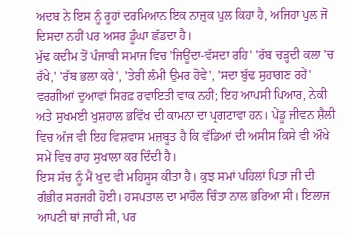ਅਦਬ ਨੇ ਇਸ ਨੂੰ ਰੂਹਾਂ ਦਰਮਿਆਨ ਇਕ ਨਾਜ਼ੁਕ ਪੁਲ ਕਿਹਾ ਹੈ, ਅਜਿਹਾ ਪੁਲ ਜੋ ਦਿਸਦਾ ਨਹੀਂ ਪਰ ਅਸਰ ਡੂੰਘਾ ਛੱਡਦਾ ਹੈ।
ਮੁੱਢ ਕਦੀਮ ਤੋਂ ਪੰਜਾਬੀ ਸਮਾਜ ਵਿਚ 'ਜਿਊਂਦਾ-ਵੱਸਦਾ ਰਹਿ' 'ਰੱਬ ਚੜ੍ਹਦੀ ਕਲਾ 'ਚ ਰੱਖੇ,' 'ਰੱਬ ਭਲਾ ਕਰੇ', 'ਤੇਰੀ ਲੰਮੀ ਉਮਰ ਹੋਵੇ', 'ਸਦਾ ਬੁੱਢ ਸੁਹਾਗਣ ਰਹੇਂ' ਵਰਗੀਆਂ ਦੁਆਵਾਂ ਸਿਰਫ਼ ਰਵਾਇਤੀ ਵਾਕ ਨਹੀਂ; ਇਹ ਆਪਸੀ ਪਿਆਰ, ਨੇਕੀ ਅਤੇ ਸੁਖਮਈ ਖੁਸ਼ਹਾਲ ਭਵਿੱਖ ਦੀ ਕਾਮਨਾ ਦਾ ਪ੍ਰਗਟਾਵਾ ਹਨ। ਪੇਂਡੂ ਜੀਵਨ ਸ਼ੈਲੀ ਵਿਚ ਅੱਜ ਵੀ ਇਹ ਵਿਸ਼ਵਾਸ ਮਜ਼ਬੂਤ ਹੈ ਕਿ ਵੱਡਿਆਂ ਦੀ ਅਸੀਸ ਕਿਸੇ ਵੀ ਔਖੇ ਸਮੇਂ ਵਿਚ ਰਾਹ ਸੁਖਾਲਾ ਕਰ ਦਿੰਦੀ ਹੈ।
ਇਸ ਸੱਚ ਨੂੰ ਮੈਂ ਖੁਦ ਵੀ ਮਹਿਸੂਸ ਕੀਤਾ ਹੈ। ਕੁਝ ਸਮਾਂ ਪਹਿਲਾਂ ਪਿਤਾ ਜੀ ਦੀ ਗੰਭੀਰ ਸਰਜਰੀ ਹੋਈ। ਹਸਪਤਾਲ ਦਾ ਮਾਹੌਲ ਚਿੰਤਾ ਨਾਲ ਭਰਿਆ ਸੀ। ਇਲਾਜ ਆਪਣੀ ਥਾਂ ਜਾਰੀ ਸੀ, ਪਰ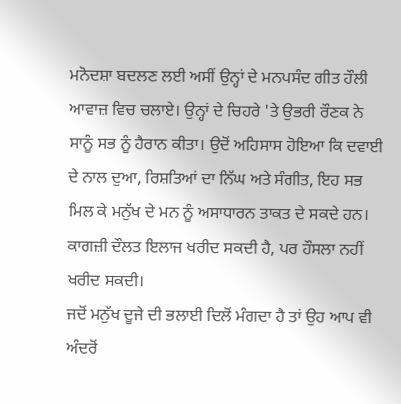ਮਨੋਦਸ਼ਾ ਬਦਲਣ ਲਈ ਅਸੀਂ ਉਨ੍ਹਾਂ ਦੇ ਮਨਪਸੰਦ ਗੀਤ ਹੌਲੀ ਆਵਾਜ਼ ਵਿਚ ਚਲਾਏ। ਉਨ੍ਹਾਂ ਦੇ ਚਿਹਰੇ 'ਤੇ ਉਭਰੀ ਰੌਣਕ ਨੇ ਸਾਨੂੰ ਸਭ ਨੂੰ ਹੈਰਾਨ ਕੀਤਾ। ਉਦੋਂ ਅਹਿਸਾਸ ਹੋਇਆ ਕਿ ਦਵਾਈ ਦੇ ਨਾਲ ਦੁਆ, ਰਿਸ਼ਤਿਆਂ ਦਾ ਨਿੱਘ ਅਤੇ ਸੰਗੀਤ, ਇਹ ਸਭ ਮਿਲ ਕੇ ਮਨੁੱਖ ਦੇ ਮਨ ਨੂੰ ਅਸਾਧਾਰਨ ਤਾਕਤ ਦੇ ਸਕਦੇ ਹਨ। ਕਾਗਜ਼ੀ ਦੌਲਤ ਇਲਾਜ ਖਰੀਦ ਸਕਦੀ ਹੈ, ਪਰ ਹੌਸਲਾ ਨਹੀਂ ਖਰੀਦ ਸਕਦੀ।
ਜਦੋਂ ਮਨੁੱਖ ਦੂਜੇ ਦੀ ਭਲਾਈ ਦਿਲੋਂ ਮੰਗਦਾ ਹੈ ਤਾਂ ਉਹ ਆਪ ਵੀ ਅੰਦਰੋਂ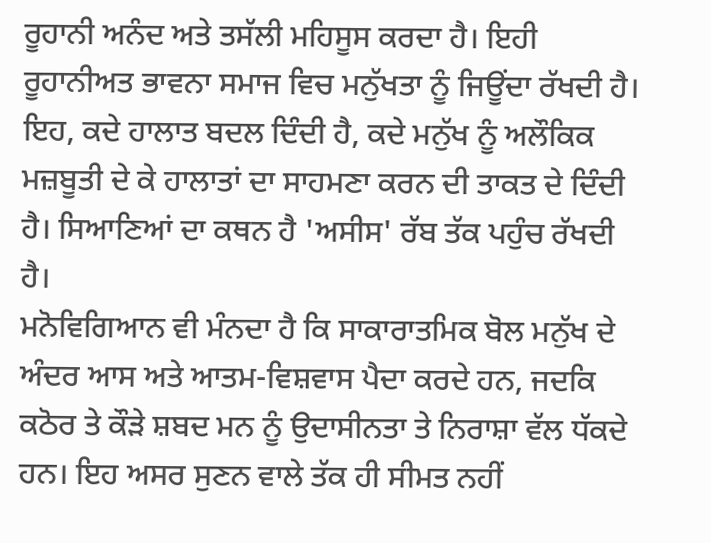ਰੂਹਾਨੀ ਅਨੰਦ ਅਤੇ ਤਸੱਲੀ ਮਹਿਸੂਸ ਕਰਦਾ ਹੈ। ਇਹੀ ਰੂਹਾਨੀਅਤ ਭਾਵਨਾ ਸਮਾਜ ਵਿਚ ਮਨੁੱਖਤਾ ਨੂੰ ਜਿਊਂਦਾ ਰੱਖਦੀ ਹੈ। ਇਹ, ਕਦੇ ਹਾਲਾਤ ਬਦਲ ਦਿੰਦੀ ਹੈ, ਕਦੇ ਮਨੁੱਖ ਨੂੰ ਅਲੌਕਿਕ ਮਜ਼ਬੂਤੀ ਦੇ ਕੇ ਹਾਲਾਤਾਂ ਦਾ ਸਾਹਮਣਾ ਕਰਨ ਦੀ ਤਾਕਤ ਦੇ ਦਿੰਦੀ ਹੈ। ਸਿਆਣਿਆਂ ਦਾ ਕਥਨ ਹੈ 'ਅਸੀਸ' ਰੱਬ ਤੱਕ ਪਹੁੰਚ ਰੱਖਦੀ ਹੈ।
ਮਨੋਵਿਗਿਆਨ ਵੀ ਮੰਨਦਾ ਹੈ ਕਿ ਸਾਕਾਰਾਤਮਿਕ ਬੋਲ ਮਨੁੱਖ ਦੇ ਅੰਦਰ ਆਸ ਅਤੇ ਆਤਮ-ਵਿਸ਼ਵਾਸ ਪੈਦਾ ਕਰਦੇ ਹਨ, ਜਦਕਿ ਕਠੋਰ ਤੇ ਕੌੜੇ ਸ਼ਬਦ ਮਨ ਨੂੰ ਉਦਾਸੀਨਤਾ ਤੇ ਨਿਰਾਸ਼ਾ ਵੱਲ ਧੱਕਦੇ ਹਨ। ਇਹ ਅਸਰ ਸੁਣਨ ਵਾਲੇ ਤੱਕ ਹੀ ਸੀਮਤ ਨਹੀਂ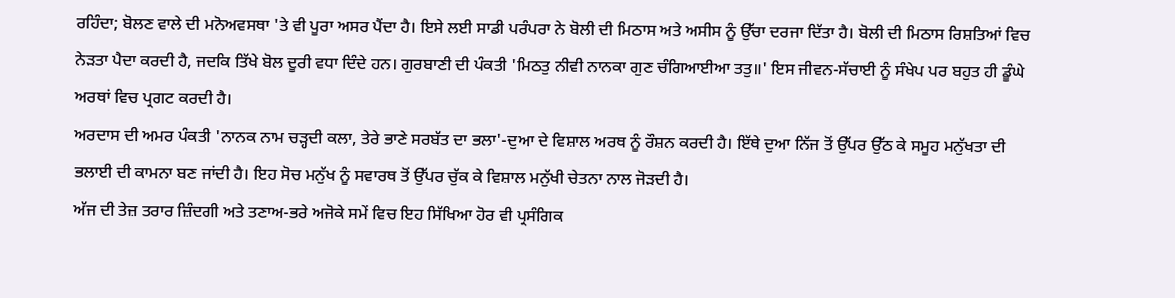ਰਹਿੰਦਾ; ਬੋਲਣ ਵਾਲੇ ਦੀ ਮਨੋਅਵਸਥਾ 'ਤੇ ਵੀ ਪੂਰਾ ਅਸਰ ਪੈਂਦਾ ਹੈ। ਇਸੇ ਲਈ ਸਾਡੀ ਪਰੰਪਰਾ ਨੇ ਬੋਲੀ ਦੀ ਮਿਠਾਸ ਅਤੇ ਅਸੀਸ ਨੂੰ ਉੱਚਾ ਦਰਜਾ ਦਿੱਤਾ ਹੈ। ਬੋਲੀ ਦੀ ਮਿਠਾਸ ਰਿਸ਼ਤਿਆਂ ਵਿਚ ਨੇੜਤਾ ਪੈਦਾ ਕਰਦੀ ਹੈ, ਜਦਕਿ ਤਿੱਖੇ ਬੋਲ ਦੂਰੀ ਵਧਾ ਦਿੰਦੇ ਹਨ। ਗੁਰਬਾਣੀ ਦੀ ਪੰਕਤੀ 'ਮਿਠਤੁ ਨੀਵੀ ਨਾਨਕਾ ਗੁਣ ਚੰਗਿਆਈਆ ਤਤੁ॥' ਇਸ ਜੀਵਨ-ਸੱਚਾਈ ਨੂੰ ਸੰਖੇਪ ਪਰ ਬਹੁਤ ਹੀ ਡੂੰਘੇ ਅਰਥਾਂ ਵਿਚ ਪ੍ਰਗਟ ਕਰਦੀ ਹੈ।
ਅਰਦਾਸ ਦੀ ਅਮਰ ਪੰਕਤੀ 'ਨਾਨਕ ਨਾਮ ਚੜ੍ਹਦੀ ਕਲਾ, ਤੇਰੇ ਭਾਣੇ ਸਰਬੱਤ ਦਾ ਭਲਾ'-ਦੁਆ ਦੇ ਵਿਸ਼ਾਲ ਅਰਥ ਨੂੰ ਰੌਸ਼ਨ ਕਰਦੀ ਹੈ। ਇੱਥੇ ਦੁਆ ਨਿੱਜ ਤੋਂ ਉੱਪਰ ਉੱਠ ਕੇ ਸਮੂਹ ਮਨੁੱਖਤਾ ਦੀ ਭਲਾਈ ਦੀ ਕਾਮਨਾ ਬਣ ਜਾਂਦੀ ਹੈ। ਇਹ ਸੋਚ ਮਨੁੱਖ ਨੂੰ ਸਵਾਰਥ ਤੋਂ ਉੱਪਰ ਚੁੱਕ ਕੇ ਵਿਸ਼ਾਲ ਮਨੁੱਖੀ ਚੇਤਨਾ ਨਾਲ ਜੋੜਦੀ ਹੈ।
ਅੱਜ ਦੀ ਤੇਜ਼ ਤਰਾਰ ਜ਼ਿੰਦਗੀ ਅਤੇ ਤਣਾਅ-ਭਰੇ ਅਜੋਕੇ ਸਮੇਂ ਵਿਚ ਇਹ ਸਿੱਖਿਆ ਹੋਰ ਵੀ ਪ੍ਰਸੰਗਿਕ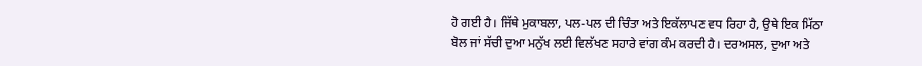ਹੋ ਗਈ ਹੈ। ਜਿੱਥੇ ਮੁਕਾਬਲਾ, ਪਲ-ਪਲ ਦੀ ਚਿੰਤਾ ਅਤੇ ਇਕੱਲਾਪਣ ਵਧ ਰਿਹਾ ਹੈ, ਉਥੇ ਇਕ ਮਿੱਠਾ ਬੋਲ ਜਾਂ ਸੱਚੀ ਦੁਆ ਮਨੁੱਖ ਲਈ ਵਿਲੱਖਣ ਸਹਾਰੇ ਵਾਂਗ ਕੰਮ ਕਰਦੀ ਹੈ। ਦਰਅਸਲ, ਦੁਆ ਅਤੇ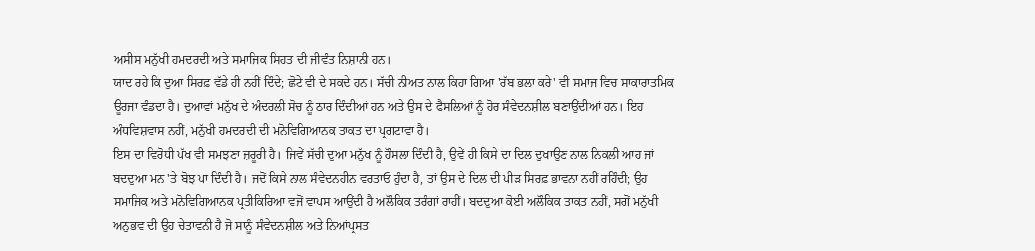ਅਸੀਸ ਮਨੁੱਖੀ ਹਮਦਰਦੀ ਅਤੇ ਸਮਾਜਿਕ ਸਿਹਤ ਦੀ ਜੀਵੰਤ ਨਿਸ਼ਾਨੀ ਹਨ।
ਯਾਦ ਰਹੇ ਕਿ ਦੁਆ ਸਿਰਫ਼ ਵੱਡੇ ਹੀ ਨਹੀਂ ਦਿੰਦੇ; ਛੋਟੇ ਵੀ ਦੇ ਸਕਦੇ ਹਨ। ਸੱਚੀ ਨੀਅਤ ਨਾਲ ਕਿਹਾ ਗਿਆ 'ਰੱਬ ਭਲਾ ਕਰੇ' ਵੀ ਸਮਾਜ ਵਿਚ ਸਾਕਾਰਾਤਮਿਕ ਊਰਜਾ ਵੰਡਦਾ ਹੈ। ਦੁਆਵਾਂ ਮਨੁੱਖ ਦੇ ਅੰਦਰਲੀ ਸੋਚ ਨੂੰ ਠਾਰ ਦਿੰਦੀਆਂ ਹਨ ਅਤੇ ਉਸ ਦੇ ਫੈਸਲਿਆਂ ਨੂੰ ਹੋਰ ਸੰਵੇਦਨਸ਼ੀਲ ਬਣਾਉਂਦੀਆਂ ਹਨ। ਇਹ ਅੰਧਵਿਸ਼ਵਾਸ ਨਹੀਂ, ਮਨੁੱਖੀ ਹਮਦਰਦੀ ਦੀ ਮਨੋਵਿਗਿਆਨਕ ਤਾਕਤ ਦਾ ਪ੍ਰਗਟਾਵਾ ਹੈ।
ਇਸ ਦਾ ਵਿਰੋਧੀ ਪੱਖ ਵੀ ਸਮਝਣਾ ਜ਼ਰੂਰੀ ਹੈ। ਜਿਵੇਂ ਸੱਚੀ ਦੁਆ ਮਨੁੱਖ ਨੂੰ ਹੌਸਲਾ ਦਿੰਦੀ ਹੈ, ਉਵੇਂ ਹੀ ਕਿਸੇ ਦਾ ਦਿਲ ਦੁਖਾਉਣ ਨਾਲ ਨਿਕਲੀ ਆਹ ਜਾਂ ਬਦਦੁਆ ਮਨ 'ਤੇ ਬੋਝ ਪਾ ਦਿੰਦੀ ਹੈ। ਜਦੋਂ ਕਿਸੇ ਨਾਲ ਸੰਵੇਦਨਹੀਨ ਵਰਤਾਓ ਹੁੰਦਾ ਹੈ, ਤਾਂ ਉਸ ਦੇ ਦਿਲ ਦੀ ਪੀੜ ਸਿਰਫ਼ ਭਾਵਨਾ ਨਹੀਂ ਰਹਿੰਦੀ; ਉਹ ਸਮਾਜਿਕ ਅਤੇ ਮਨੋਵਿਗਿਆਨਕ ਪ੍ਰਤੀਕਿਰਿਆ ਵਜੋਂ ਵਾਪਸ ਆਉਂਦੀ ਹੈ ਅਲੌਕਿਕ ਤਰੰਗਾਂ ਰਾਹੀਂ। ਬਦਦੁਆ ਕੋਈ ਅਲੌਕਿਕ ਤਾਕਤ ਨਹੀਂ, ਸਗੋਂ ਮਨੁੱਖੀ ਅਨੁਭਵ ਦੀ ਉਹ ਚੇਤਾਵਨੀ ਹੈ ਜੋ ਸਾਨੂੰ ਸੰਵੇਦਨਸ਼ੀਲ ਅਤੇ ਨਿਆਂਪ੍ਰਸਤ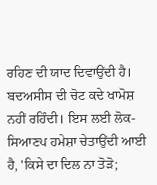ਰਹਿਣ ਦੀ ਯਾਦ ਦਿਵਾਉਂਦੀ ਹੈ। ਬਦਅਸੀਸ ਦੀ ਚੋਟ ਕਦੇ ਖਾਮੋਸ਼ ਨਹੀਂ ਰਹਿੰਦੀ। ਇਸ ਲਈ ਲੋਕ-ਸਿਆਣਪ ਹਮੇਸ਼ਾ ਚੇਤਾਉਂਦੀ ਆਈ ਹੈ, 'ਕਿਸੇ ਦਾ ਦਿਲ ਨਾ ਤੋੜੋ;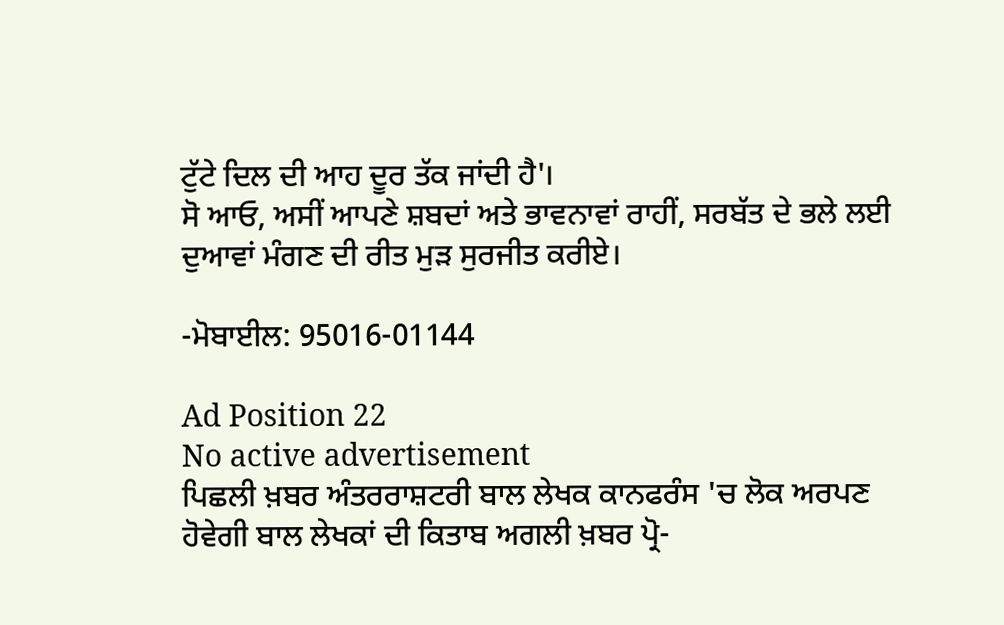ਟੁੱਟੇ ਦਿਲ ਦੀ ਆਹ ਦੂਰ ਤੱਕ ਜਾਂਦੀ ਹੈ'।
ਸੋ ਆਓ, ਅਸੀਂ ਆਪਣੇ ਸ਼ਬਦਾਂ ਅਤੇ ਭਾਵਨਾਵਾਂ ਰਾਹੀਂ, ਸਰਬੱਤ ਦੇ ਭਲੇ ਲਈ ਦੁਆਵਾਂ ਮੰਗਣ ਦੀ ਰੀਤ ਮੁੜ ਸੁਰਜੀਤ ਕਰੀਏ।

-ਮੋਬਾਈਲ: 95016-01144

Ad Position 22
No active advertisement
ਪਿਛਲੀ ਖ਼ਬਰ ਅੰਤਰਰਾਸ਼ਟਰੀ ਬਾਲ ਲੇਖਕ ਕਾਨਫਰੰਸ 'ਚ ਲੋਕ ਅਰਪਣ ਹੋਵੇਗੀ ਬਾਲ ਲੇਖਕਾਂ ਦੀ ਕਿਤਾਬ ਅਗਲੀ ਖ਼ਬਰ ਪ੍ਰੋ-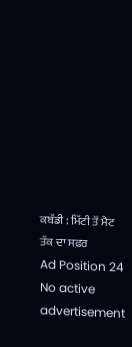ਕਬੱਡੀ : ਮਿੱਟੀ ਤੋਂ ਮੈਟ ਤੱਕ ਦਾ ਸਫ਼ਰ
Ad Position 24
No active advertisement